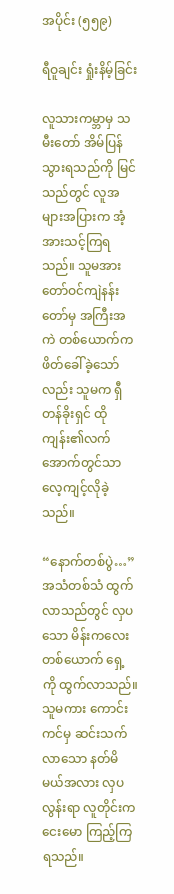အပိုင်း (၅၅၉)

ရီဝူချင်း ရှုံးနိမ့်ခြင်း

လူသားကမ္ဘာမှ သမီးတော် အိမ်ပြန်သွားရသည်ကို မြင်သည်တွင် လူအများအပြားက အံ့အားသင့်ကြရသည်။ သူမအား တော်ဝင်ကျဲနန်းတော်မှ အကြီးအကဲ တစ်ယောက်က ဖိတ်ခေါ်ခဲ့သော်လည်း သူမက ရှီတန်ခိုးရှင် ထိုကျန်း၏လက်အောက်တွင်သာ လေ့ကျင့်လိုခဲ့သည်။

“နောက်တစ်ပွဲ…” အသံတစ်သံ ထွက်လာသည်တွင် လှပသော မိန်းကလေး တစ်ယောက် ရှေ့ကို ထွက်လာသည်။ သူမကား ကောင်းကင်မှ ဆင်းသက်လာသော နတ်မိမယ်အလား လှပလွန်းရာ လူတိုင်းက ငေးမော ကြည့်ကြရသည်။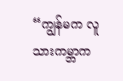“ကျွန်မက လူသားကမ္ဘာက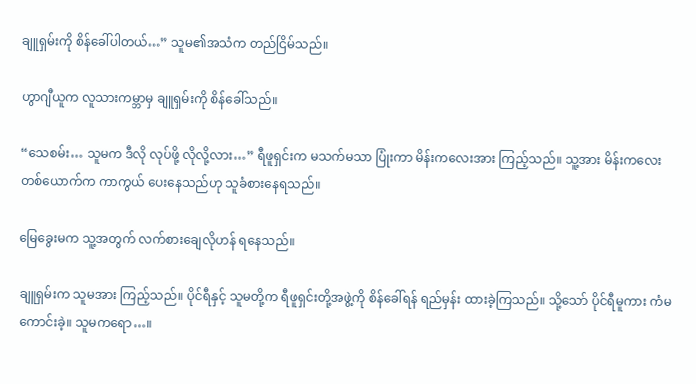ချူရှမ်းကို စိန်ခေါ်ပါတယ်…” သူမ၏အသံက တည်ငြိမ်သည်။

ဟွာဂျီယူက လူသားကမ္ဘာမှ ချူရှမ်းကို စိန်ခေါ်သည်။

“သေစမ်း… သူမက ဒီလို လုပ်ဖို့ လိုလို့လား…” ရီဖူရှင်းက မသက်မသာ ပြုံးကာ မိန်းကလေးအား ကြည့်သည်။ သူ့အား မိန်းကလေး တစ်ယောက်က ကာကွယ် ပေးနေသည်ဟု သူခံစားနေရသည်။

မြေခွေးမက သူ့အတွက် လက်စားချေလိုဟန် ရနေသည်။

ချူရှမ်းက သူမအား ကြည့်သည်။ ပိုင်ရီနှင့် သူမတို့က ရီဖူရှင်းတို့အဖွဲ့ကို စိန်ခေါ်ရန် ရည်မှန်း ထားခဲ့ကြသည်။ သို့သော် ပိုင်ရီမူကား ကံမကောင်းခဲ့။ သူမကရော…။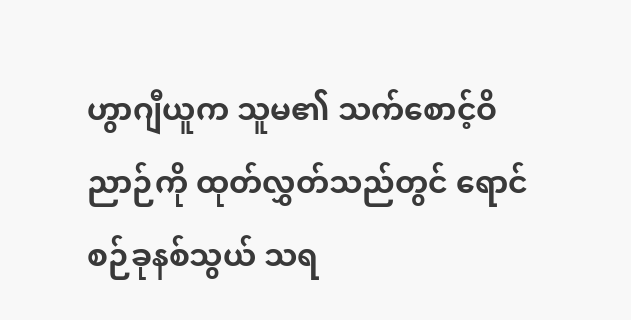ဟွာဂျီယူက သူမ၏ သက်စောင့်ဝိညာဉ်ကို ထုတ်လွှတ်သည်တွင် ရောင်စဉ်ခုနစ်သွယ် သရ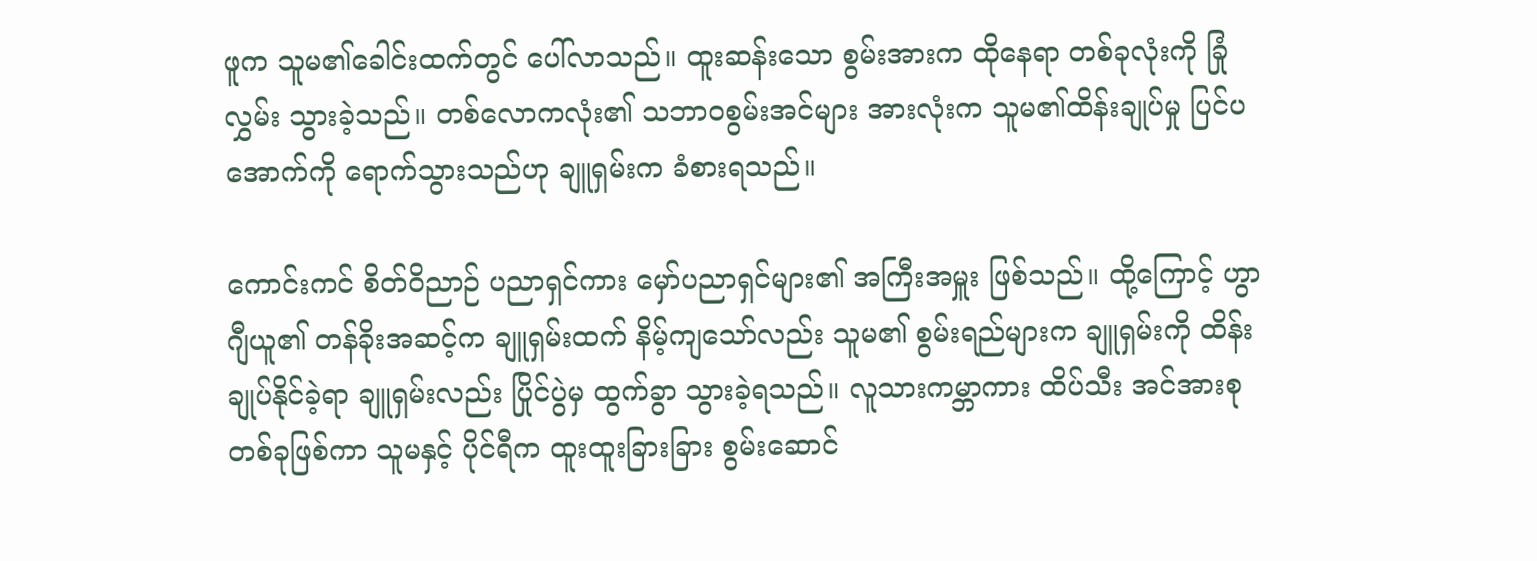ဖူက သူမ၏ခေါင်းထက်တွင် ပေါ်လာသည်။ ထူးဆန်းသော စွမ်းအားက ထိုနေရာ တစ်ခုလုံးကို ခြုံလွှမ်း သွားခဲ့သည်။ တစ်လောကလုံး၏ သဘာဝစွမ်းအင်များ အားလုံးက သူမ၏ထိန်းချုပ်မှု ပြင်ပအောက်ကို ရောက်သွားသည်ဟု ချူရှမ်းက ခံစားရသည်။

ကောင်းကင် စိတ်ဝိညာဉ် ပညာရှင်ကား မှော်ပညာရှင်များ၏ အကြီးအမှူး ဖြစ်သည်။ ထို့ကြောင့် ဟွာဂျီယူ၏ တန်ခိုးအဆင့်က ချူရှမ်းထက် နိမ့်ကျသော်လည်း သူမ၏ စွမ်းရည်များက ချူရှမ်းကို ထိန်းချုပ်နိုင်ခဲ့ရာ ချူရှမ်းလည်း ပြိုင်ပွဲမှ ထွက်ခွာ သွားခဲ့ရသည်။ လူသားကမ္ဘာကား ထိပ်သီး အင်အားစု တစ်ခုဖြစ်ကာ သူမနှင့် ပိုင်ရီက ထူးထူးခြားခြား စွမ်းဆောင်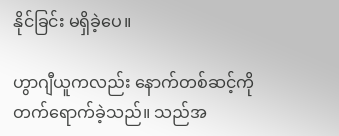နိုင်ခြင်း မရှိခဲ့ပေ။

ဟွာဂျီယူကလည်း နောက်တစ်ဆင့်ကို တက်ရောက်ခဲ့သည်။ သည်အ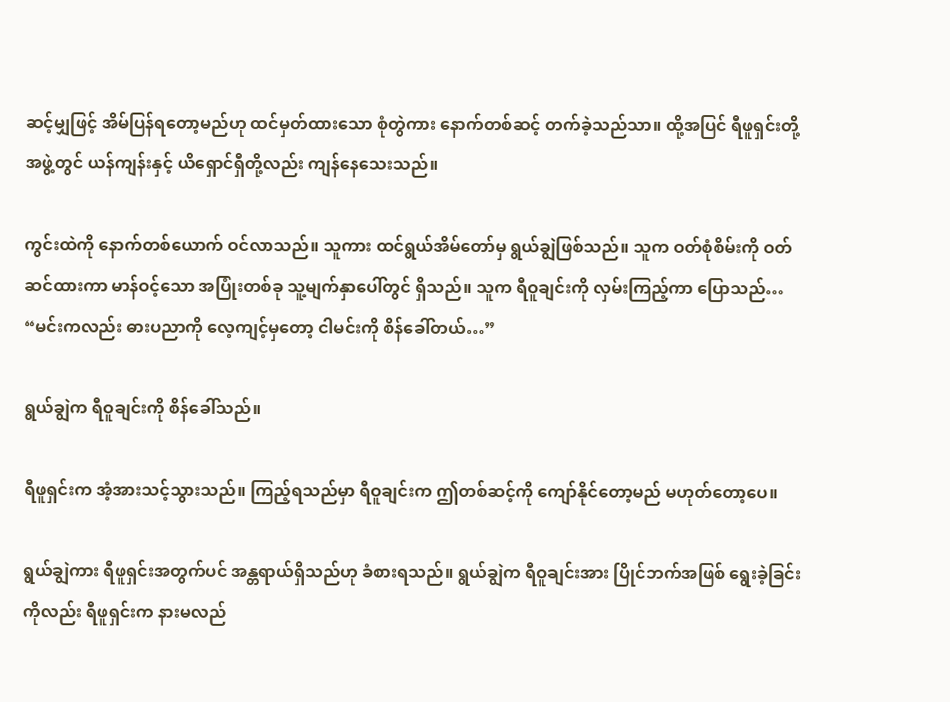ဆင့်မျှဖြင့် အိမ်ပြန်ရတော့မည်ဟု ထင်မှတ်ထားသော စုံတွဲကား နောက်တစ်ဆင့် တက်ခဲ့သည်သာ။ ထို့အပြင် ရီဖူရှင်းတို့ အဖွဲ့တွင် ယန်ကျန်းနှင့် ယိရှောင်ရှီတို့လည်း ကျန်နေသေးသည်။

ကွင်းထဲကို နောက်တစ်ယောက် ဝင်လာသည်။ သူကား ထင်ရွယ်အိမ်တော်မှ ရွယ်ချွဲဖြစ်သည်။ သူက ဝတ်စုံစိမ်းကို ဝတ်ဆင်ထားကာ မာန်ဝင့်သော အပြုံးတစ်ခု သူ့မျက်နှာပေါ်တွင် ရှိသည်။ သူက ရီဝူချင်းကို လှမ်းကြည့်ကာ ပြောသည်… “မင်းကလည်း ဓားပညာကို လေ့ကျင့်မှတော့ ငါမင်းကို စိန်ခေါ်တယ်…”

ရွယ်ချွဲက ရီဝူချင်းကို စိန်ခေါ်သည်။

ရီဖူရှင်းက အံ့အားသင့်သွားသည်။ ကြည့်ရသည်မှာ ရီဝူချင်းက ဤတစ်ဆင့်ကို ကျော်နိုင်တော့မည် မဟုတ်တော့ပေ။

ရွယ်ချွဲကား ရီဖူရှင်းအတွက်ပင် အန္တရာယ်ရှိသည်ဟု ခံစားရသည်။ ရွယ်ချွဲက ရီဝူချင်းအား ပြိုင်ဘက်အဖြစ် ရွေးခဲ့ခြင်းကိုလည်း ရီဖူရှင်းက နားမလည်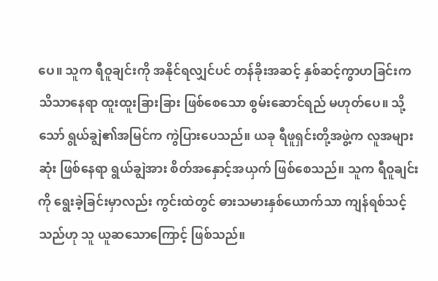ပေ။ သူက ရီဝူချင်းကို အနိုင်ရလျှင်ပင် တန်ခိုးအဆင့် နှစ်ဆင့်ကွာဟခြင်းက သိသာနေရာ ထူးထူးခြားခြား ဖြစ်စေသော စွမ်းဆောင်ရည် မဟုတ်ပေ။ သို့သော် ရွယ်ချွဲ၏အမြင်က ကွဲပြားပေသည်။ ယခု ရီဖူရှင်းတို့အဖွဲ့က လူအများဆုံး ဖြစ်နေရာ ရွယ်ချွဲအား စိတ်အနှောင့်အယှက် ဖြစ်စေသည်။ သူက ရီဝူချင်းကို ရွေးခဲ့ခြင်းမှာလည်း ကွင်းထဲတွင် ဓားသမားနှစ်ယောက်သာ ကျန်ရစ်သင့်သည်ဟု သူ ယူဆသောကြောင့် ဖြစ်သည်။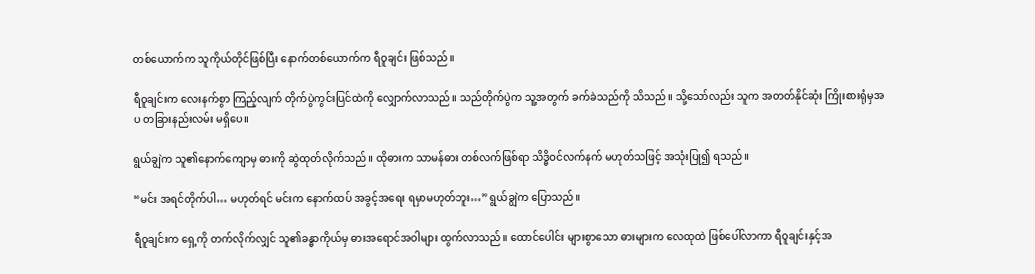တစ်ယောက်က သူကိုယ်တိုင်ဖြစ်ပြီး နောက်တစ်ယောက်က ရီဝူချင်း ဖြစ်သည်။

ရီဝူချင်းက လေးနက်စွာ ကြည့်လျက် တိုက်ပွဲကွင်းပြင်ထဲကို လျှောက်လာသည်။ သည်တိုက်ပွဲက သူ့အတွက် ခက်ခဲသည်ကို သိသည်။ သို့သော်လည်း သူက အတတ်နိုင်ဆုံး ကြိုးစားရုံမှအပ တခြားနည်းလမ်း မရှိပေ။

ရွယ်ချွဲက သူ၏နောက်ကျောမှ ဓားကို ဆွဲထုတ်လိုက်သည်။ ထိုဓားက သာမန်ဓား တစ်လက်ဖြစ်ရာ သိဒ္ဓိဝင်လက်နက် မဟုတ်သဖြင့် အသုံးပြု၍ ရသည်။

“မင်း အရင်တိုက်ပါ… မဟုတ်ရင် မင်းက နောက်ထပ် အခွင့်အရေး ရမှာမဟုတ်ဘူး…” ရွယ်ချွဲက ပြောသည်။

ရီဝူချင်းက ရှေ့ကို တက်လိုက်လျှင် သူ၏ခန္ဓာကိုယ်မှ ဓားအရောင်အဝါများ ထွက်လာသည်။ ထောင်ပေါင်း များစွာသော ဓားများက လေထုထဲ ဖြစ်ပေါ်လာကာ ရီဝူချင်းနှင့်အ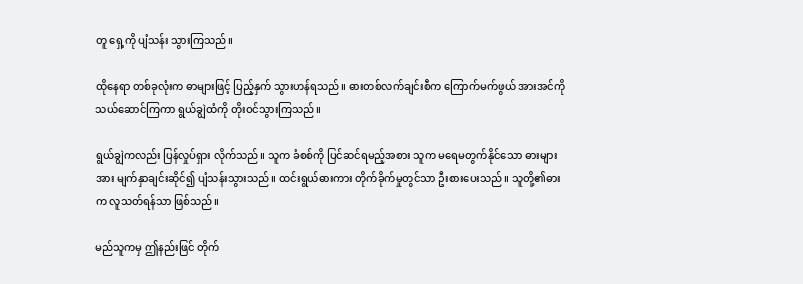တူ ရှေ့ကို ပျံသန်း သွားကြသည်။

ထိုနေရာ တစ်ခုလုံးက ဓာများဖြင့် ပြည့်နှက် သွားဟန်ရသည်။ ဓားတစ်လက်ချင်းစီက ကြောက်မက်ဖွယ် အားအင်ကို သယ်ဆောင်ကြကာ ရွယ်ချွဲထံကို တိုးဝင်သွားကြသည်။

ရွယ်ချွဲကလည်း ပြန်လှုပ်ရှား လိုက်သည်။ သူက ခံစစ်ကို ပြင်ဆင်ရမည့်အစား သူက မရေမတွက်နိုင်သော ဓားများအား မျက်နှာချင်းဆိုင်၍ ပျံသန်းသွားသည်။ ထင်းရွယ်ဓားကား တိုက်ခိုက်မှုတွင်သာ ဦးစားပေးသည်။ သူတို့၏ဓားက လူသတ်ရန်သာ ဖြစ်သည်။

မည်သူကမှ ဤနည်းဖြင် တိုက်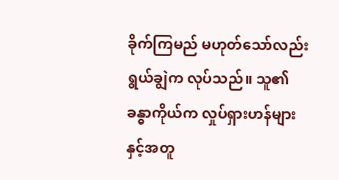ခိုက်ကြမည် မဟုတ်သော်လည်း ရွယ်ချွဲက လုပ်သည်။ သူ၏ခန္ဓာကိုယ်က လှုပ်ရှားဟန်များနှင့်အတူ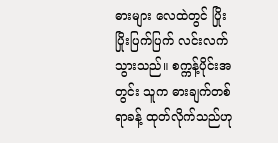ဓားများ လေထဲတွင် ပြိုးပြိုးပြက်ပြက် လင်းလက်သွားသည်။ စက္ကန့်ပိုင်းအတွင်း သူက ဓားချက်တစ်ရာခန့် ထုတ်လိုက်သည်ဟု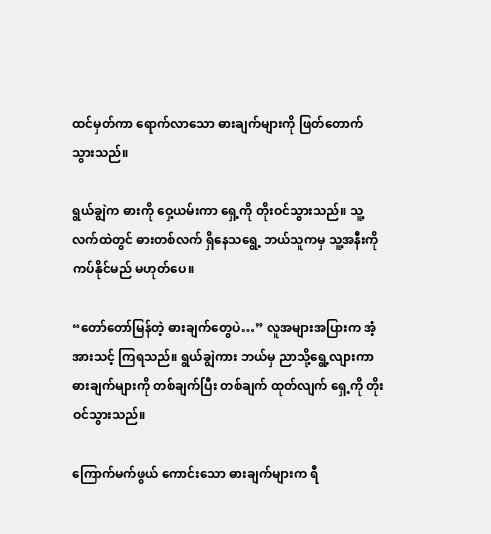ထင်မှတ်ကာ ရောက်လာသော ဓားချက်များကို ဖြတ်တောက် သွားသည်။

ရွယ်ချွဲက ဓားကို ဝှေ့ယမ်းကာ ရှေ့ကို တိုးဝင်သွားသည်။ သူ့လက်ထဲတွင် ဓားတစ်လက် ရှိနေသရွေ့ ဘယ်သူကမှ သူ့အနီးကို ကပ်နိုင်မည် မဟုတ်ပေ။

“တော်တော်မြန်တဲ့ ဓားချက်တွေပဲ…” လူအများအပြားက အံ့အားသင့် ကြရသည်။ ရွယ်ချွဲကား ဘယ်မှ ညာသို့ရွေ့လျားကာ ဓားချက်များကို တစ်ချက်ပြီး တစ်ချက် ထုတ်လျက် ရှေ့ကို တိုးဝင်သွားသည်။

ကြောက်မက်ဖွယ် ကောင်းသော ဓားချက်များက ရီ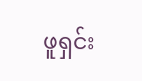ဖူရှင်း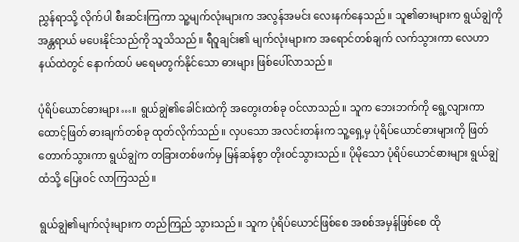ညွှန်ရာသို့ လိုက်ပါ စီးဆင်းကြကာ သူ့မျက်လုံးများက အလွန်အမင်း လေးနက်နေသည်။ သူ၏ဓားများက ရွယ်ချွဲကို အန္တရာယ် မပေးနိုင်သည်ကို သူသိသည်။ ရီဝူချင်း၏ မျက်လုံးများက အရောင်တစ်ချက် လက်သွားကာ လေဟာနယ်ထဲတွင် နောက်ထပ် မရေမတွက်နိုင်သော ဓားများ ဖြစ်ပေါ်လာသည်။

ပုံရိပ်ယောင်ဓားများ…။ ရွယ်ချွဲ၏ခေါင်းထဲကို အတွေးတစ်ခု ဝင်လာသည်။ သူက ဘေးဘက်ကို ရွေ့လျားကာ ထောင့်ဖြတ် ဓားချက်တစ်ခု ထုတ်လိုက်သည်။ လှပသော အလင်းတန်းက သူ့ရှေ့မှ ပုံရိပ်ယောင်ဓားများကို ဖြတ်တောက်သွားကာ ရွယ်ချွဲက တခြားတစ်ဖက်မှ မြန်ဆန်စွာ တိုးဝင်သွားသည်။ ပိုမိုသော ပုံရိပ်ယောင်ဓားများ ရွယ်ချွဲထံသို့ ပြေးဝင် လာကြသည်။

ရွယ်ချွဲ၏မျက်လုံးများက တည်ကြည် သွားသည်။ သူက ပုံရိပ်ယောင်ဖြစ်စေ အစစ်အမှန်ဖြစ်စေ ထို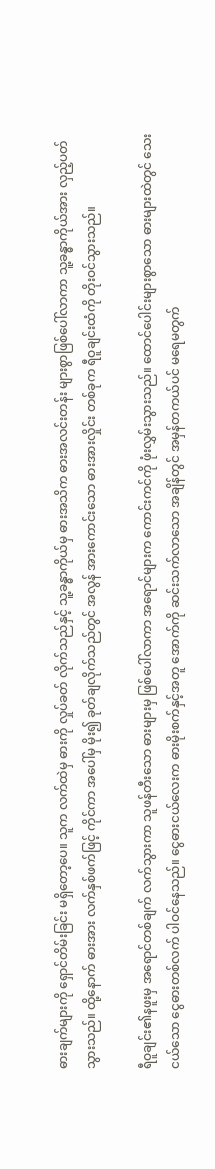ဓားချက်များကို ရှောင်တိမ်းခြင်း မရှိတော့ပေ။ သူက လက်ထဲမှ ဓားကို လှုပ်ခတ် လိုက်သည်နှင့် သူ့ခန္ဓာကိုယ်မှ ဓားအသိက ဓားအလင်းတန်း များစွာဖြစ်ပေါ်လာကာ သူ့ခန္ဓာကိုယ်အား လှည့်ပတ်သွားသည်။ ထို့နောက် ဓားအား လက်နှစ်ဖက်ဖြင့် ကိုင်ကာ အပေါ်မှ မိုး၍ ခုတ်ချလိုက်သည်တွင် အလွန် အားကောင်းသော ဓားအားလှိုင်း တစ်ခုက ရီဝူချင်းထံကို တိုးဝင်သွားသည်။

ရီဝူချင်း၏နဖူးမှ အရောင်တစ်ချက် လက်သွားကာ သူဖန်တီးသော ဓားများမှ ဖြစ်ပေါ်လာကာ အရောင်များက ကောင်းကင်ကို ဖုံးလွှမ်းသွားသည်။ ထောင်ပေါင်းများစွာသော ဓားများထဲတွင် သေးငယ်သော ငွေဓားတစ်လက် ပါဝင်နေသည်။ ငွေဓားငယ်လေးက ဓားမိုးစက်နှင့်အတူ အောက်ကို ဆင်းသက်လာသော အချိန်တွင် အမှန်တကယ်ပင် မရေမတွက်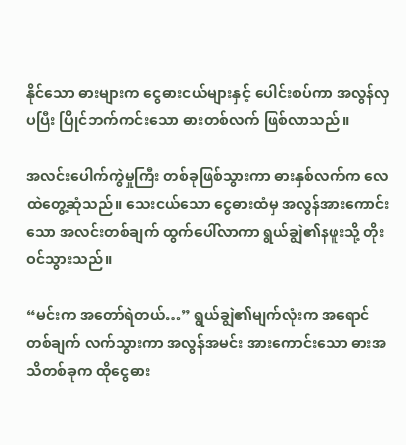နိုင်သော ဓားများက ငွေဓားငယ်များနှင့် ပေါင်းစပ်ကာ အလွန်လှပပြီး ပြိုင်ဘက်ကင်းသော ဓားတစ်လက် ဖြစ်လာသည်။

အလင်းပေါက်ကွဲမှုကြီး တစ်ခုဖြစ်သွားကာ ဓားနှစ်လက်က လေထဲတွေ့ဆုံသည်။ သေးငယ်သော ငွေဓားထံမှ အလွန်အားကောင်းသော အလင်းတစ်ချက် ထွက်ပေါ်လာကာ ရွယ်ချွဲ၏နဖူးသို့ တိုးဝင်သွားသည်။

“မင်းက အတော်ရဲတယ်…” ရွယ်ချွဲ၏မျက်လုံးက အရောင်တစ်ချက် လက်သွားကာ အလွန်အမင်း အားကောင်းသော ဓားအသိတစ်ခုက ထိုငွေဓား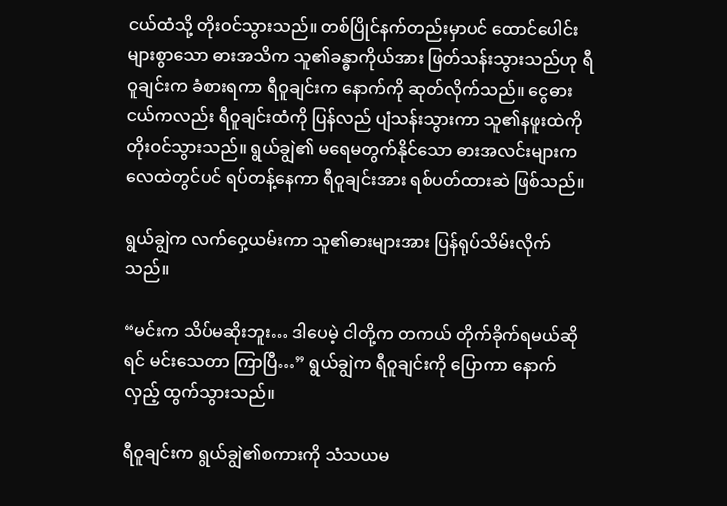ငယ်ထံသို့ တိုးဝင်သွားသည်။ တစ်ပြိုင်နက်တည်းမှာပင် ထောင်ပေါင်းများစွာသော ဓားအသိက သူ၏ခန္ဓာကိုယ်အား ဖြတ်သန်းသွားသည်ဟု ရီဝူချင်းက ခံစားရကာ ရီဝူချင်းက နောက်ကို ဆုတ်လိုက်သည်။ ငွေဓားငယ်ကလည်း ရီဝူချင်းထံကို ပြန်လည် ပျံသန်းသွားကာ သူ၏နဖူးထဲကို တိုးဝင်သွားသည်။ ရွယ်ချွဲ၏ မရေမတွက်နိုင်သော ဓားအလင်းများက လေထဲတွင်ပင် ရပ်တန့်နေကာ ရီဝူချင်းအား ရစ်ပတ်ထားဆဲ ဖြစ်သည်။

ရွယ်ချွဲက လက်ဝှေ့ယမ်းကာ သူ၏ဓားများအား ပြန်ရုပ်သိမ်းလိုက်သည်။

“မင်းက သိပ်မဆိုးဘူး… ဒါပေမဲ့ ငါတို့က တကယ် တိုက်ခိုက်ရမယ်ဆိုရင် မင်းသေတာ ကြာပြီ…” ရွယ်ချွဲက ရီဝူချင်းကို ပြောကာ နောက်လှည့် ထွက်သွားသည်။

ရီဝူချင်းက ရွယ်ချွဲ၏စကားကို သံသယမ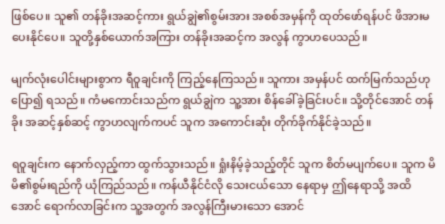ဖြစ်ပေ။ သူ၏ တန်ခိုးအဆင့်ကား ရွယ်ချွဲ၏စွမ်းအား အစစ်အမှန်ကို ထုတ်ဖော်ရန်ပင် ဖိအားမပေးနိုင်ပေ။ သူတို့နှစ်ယောက်အကြား တန်ခိုးအဆင့်က အလွန် ကွာဟပေသည်။

မျက်လုံးပေါင်းများစွာက ရီဝူချင်းကို ကြည့်နေကြသည်။ သူကား အမှန်ပင် ထက်မြက်သည်ဟု ပြော၍ ရသည်။ ကံမကောင်းသည်က ရွယ်ချွဲက သူ့အား စိန်ခေါ်ခဲ့ခြင်းပင်။ သို့တိုင်အောင် တန်ခိုး အဆင့်နှစ်ဆင့် ကွာဟလျက်ကပင် သူက အကောင်းဆုံး တိုက်ခိုက်နိုင်ခဲ့သည်။

ရဝူချင်းက နောက်လှည့်ကာ ထွက်သွားသည်။ ရှုံးနိမ့်ခဲ့သည့်တိုင် သူက စိတ်မပျက်ပေ။ သူက မိမိ၏စွမ်းရည်ကို ယုံကြည်သည်။ ကန်ယီနိုင်ငံလို သေးငယ်သော နေရာမှ ဤနေရာသို့ အထိအောင် ရောက်လာခြင်းက သူ့အတွက် အလွန်ကြီးမားသော အောင်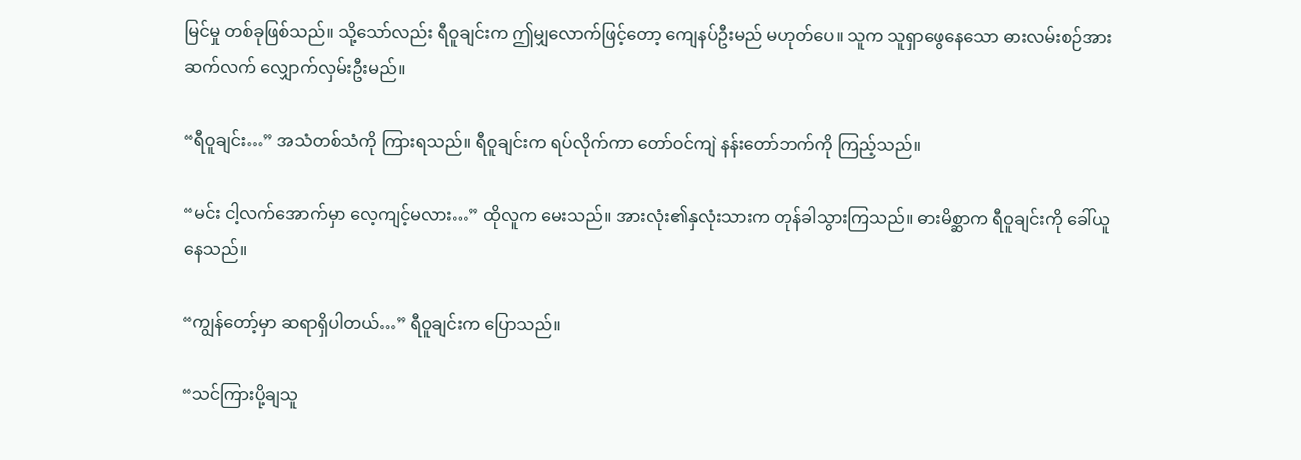မြင်မှု တစ်ခုဖြစ်သည်။ သို့သော်လည်း ရီဝူချင်းက ဤမျှလောက်ဖြင့်တော့ ကျေနပ်ဦးမည် မဟုတ်ပေ။ သူက သူရှာဖွေနေသော ဓားလမ်းစဉ်အား ဆက်လက် လျှောက်လှမ်းဦးမည်။

“ရီဝူချင်း…” အသံတစ်သံကို ကြားရသည်။ ရီဝူချင်းက ရပ်လိုက်ကာ တော်ဝင်ကျဲ နန်းတော်ဘက်ကို ကြည့်သည်။

“မင်း ငါ့လက်အောက်မှာ လေ့ကျင့်မလား…” ထိုလူက မေးသည်။ အားလုံး၏နှလုံးသားက တုန်ခါသွားကြသည်။ ဓားမိစ္ဆာက ရီဝူချင်းကို ခေါ်ယူနေသည်။

“ကျွန်တော့်မှာ ဆရာရှိပါတယ်…” ရီဝူချင်းက ပြောသည်။

“သင်ကြားပို့ချသူ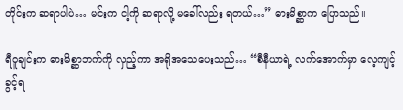တိုင်းက ဆရာပါပဲ… မင်းက ငါ့ကို ဆရာလို့ မခေါ်လည်း ရတယ်…” ဓားမိစ္ဆာက ပြောသည်။

ရီဝူချင်းက ဓားမိစ္ဆာဘက်ကို လှည့်ကာ အရိုအသေပေးသည်… “စီနီယာရဲ့ လက်အောက်မှာ လေ့ကျင့်ခွင့်ရ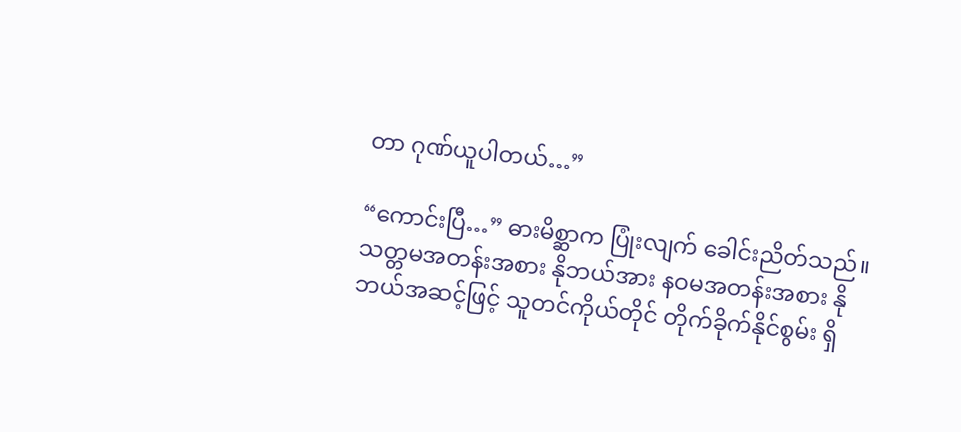တာ ဂုဏ်ယူပါတယ်…”

“ကောင်းပြီ…” ဓားမိစ္ဆာက ပြုံးလျက် ခေါင်းညိတ်သည်။ သတ္တမအတန်းအစား နိုဘယ်အား နဝမအတန်းအစား နိုဘယ်အဆင့်ဖြင့် သူတင်ကိုယ်တိုင် တိုက်ခိုက်နိုင်စွမ်း ရှိ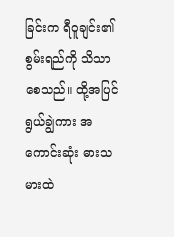ခြင်းက ရီဝူချင်း၏ စွမ်းရည်ကို သိသာစေသည်။ ထို့အပြင် ရွယ်ချွဲကား အကောင်းဆုံး ဓားသမားထဲ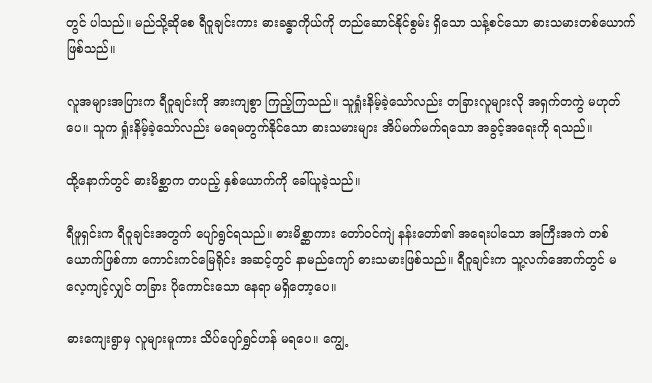တွင် ပါသည်။ မည်သို့ဆိုစေ ရီဝူချင်းကား ဓားခန္ဓာကိုယ်ကို တည်ဆောင်နိုင်စွမ်း ရှိသော သန့်စင်သော ဓားသမားတစ်ယောက် ဖြစ်သည်။

လူအများအပြားက ရီဝူချင်းကို အားကျစွာ ကြည့်ကြသည်။ သူရှုံးနိမ့်ခဲ့သော်လည်း တခြားလူများလို အရှက်တကွဲ မဟုတ်ပေ။ သူက ရှုံးနိမ့်ခဲ့သော်လည်း မရေမတွက်နိုင်သော ဓားသမားများ အိပ်မက်မက်ရသော အခွင့်အရေးကို ရသည်။

ထို့နောက်တွင် ဓားမိစ္ဆာက တပည့် နှစ်ယောက်ကို ခေါ်ယူခဲ့သည်။

ရီဖူရှင်းက ရီဝူချင်းအတွက် ပျော်ရွင်ရသည်။ ဓားမိစ္ဆာကား တော်ဝင်ကျဲ နန်းတော်၏ အရေးပါသော အကြီးအကဲ တစ်ယောက်ဖြစ်ကာ ကောင်းကင်မြေရိုင်း အဆင့်တွင် နာမည်ကျော် ဓားသမားဖြစ်သည်။ ရီဝူချင်းက သူ့လက်အောက်တွင် မလေ့ကျင့်လျှင် တခြား ပိုကောင်းသော နေရာ မရှိတော့ပေ။

ဓားကျေးရွာမှ လူများမူကား သိပ်ပျော်ရွှင်ဟန် မရပေ။ ကျွေ့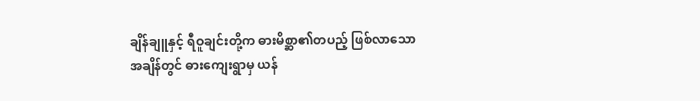ချိန်ချူနှင့် ရီဝူချင်းတို့က ဓားမိစ္ဆာ၏တပည့် ဖြစ်လာသော အချိန်တွင် ဓားကျေးရွာမှ ယန်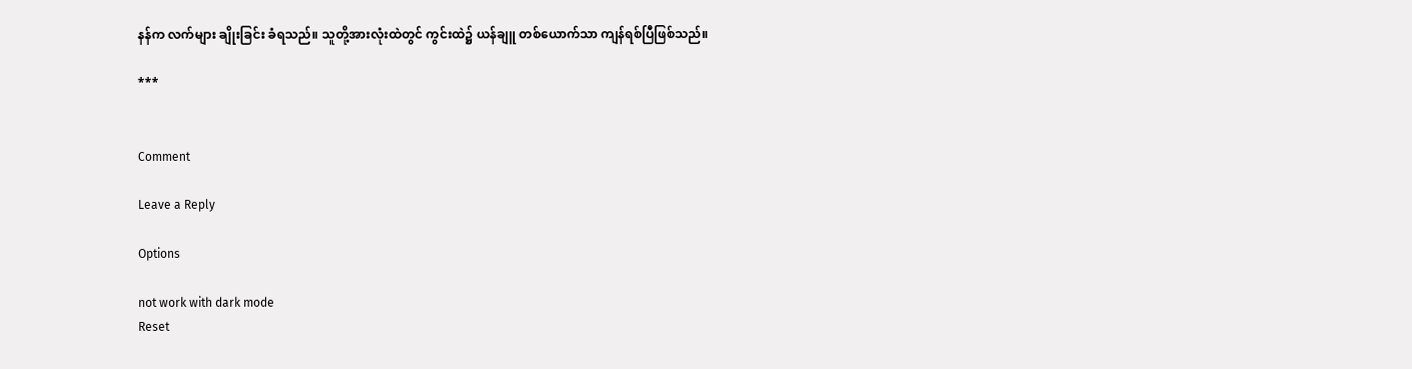နန်က လက်များ ချိုးခြင်း ခံရသည်။ သူတို့အားလုံးထဲတွင် ကွင်းထဲ၌ ယန်ချူ တစ်ယောက်သာ ကျန်ရစ်ပြီဖြစ်သည်။

***


Comment

Leave a Reply

Options

not work with dark mode
Reset